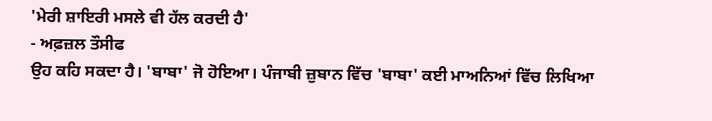'ਮੇਰੀ ਸ਼ਾਇਰੀ ਮਸਲੇ ਵੀ ਹੱਲ ਕਰਦੀ ਹੈ'
- ਅਫ਼ਜ਼ਲ ਤੌਸੀਫ
ਉਹ ਕਹਿ ਸਕਦਾ ਹੈ। 'ਬਾਬਾ' ਜੋ ਹੋਇਆ। ਪੰਜਾਬੀ ਜ਼ੁਬਾਨ ਵਿੱਚ 'ਬਾਬਾ' ਕਈ ਮਾਅਨਿਆਂ ਵਿੱਚ ਲਿਖਿਆ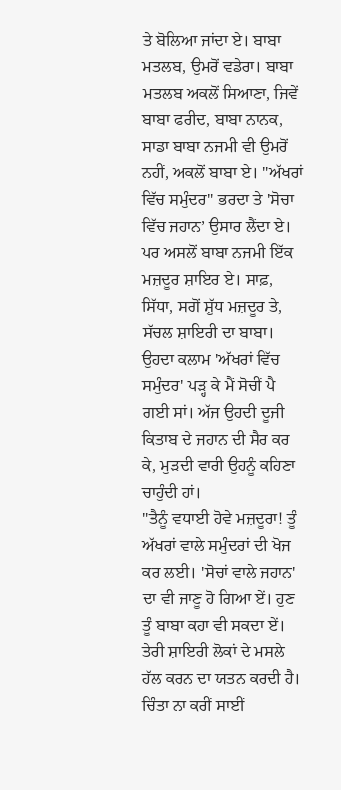ਤੇ ਬੋਲਿਆ ਜਾਂਦਾ ਏ। ਬਾਬਾ ਮਤਲਬ, ਉਮਰੋਂ ਵਡੇਰਾ। ਬਾਬਾ ਮਤਲਬ ਅਕਲੋਂ ਸਿਆਣਾ, ਜਿਵੇਂ ਬਾਬਾ ਫਰੀਦ, ਬਾਬਾ ਨਾਨਕ, ਸਾਡਾ ਬਾਬਾ ਨਜਮੀ ਵੀ ਉਮਰੋਂ ਨਹੀਂ, ਅਕਲੋਂ ਬਾਬਾ ਏ। "ਅੱਖਰਾਂ ਵਿੱਚ ਸਮੁੰਦਰ" ਭਰਦਾ ਤੇ 'ਸੋਚਾ ਵਿੱਚ ਜਹਾਨ’ ਉਸਾਰ ਲੈਂਦਾ ਏ। ਪਰ ਅਸਲੋਂ ਬਾਬਾ ਨਜਮੀ ਇੱਕ ਮਜ਼ਦੂਰ ਸ਼ਾਇਰ ਏ। ਸਾਫ਼, ਸਿੱਧਾ, ਸਗੋਂ ਸ਼ੁੱਧ ਮਜ਼ਦੂਰ ਤੇ, ਸੱਚਲ ਸ਼ਾਇਰੀ ਦਾ ਬਾਬਾ। ਉਹਦਾ ਕਲਾਮ 'ਅੱਖਰਾਂ ਵਿੱਚ ਸਮੁੰਦਰ' ਪੜ੍ਹ ਕੇ ਮੈਂ ਸੋਚੀਂ ਪੈ ਗਈ ਸਾਂ। ਅੱਜ ਉਹਦੀ ਦੂਜੀ ਕਿਤਾਬ ਦੇ ਜਹਾਨ ਦੀ ਸੈਰ ਕਰ ਕੇ, ਮੁੜਦੀ ਵਾਰੀ ਉਹਨੂੰ ਕਹਿਣਾ ਚਾਹੁੰਦੀ ਹਾਂ।
"ਤੈਨੂੰ ਵਧਾਈ ਹੋਵੇ ਮਜ਼ਦੂਰਾ! ਤੂੰ ਅੱਖਰਾਂ ਵਾਲੇ ਸਮੁੰਦਰਾਂ ਦੀ ਖੋਜ ਕਰ ਲਈ। 'ਸੋਚਾਂ ਵਾਲੇ ਜਹਾਨ' ਦਾ ਵੀ ਜਾਣੂ ਹੋ ਗਿਆ ਏਂ। ਹੁਣ ਤੂੰ ਬਾਬਾ ਕਹਾ ਵੀ ਸਕਦਾ ਏਂ। ਤੇਰੀ ਸ਼ਾਇਰੀ ਲੋਕਾਂ ਦੇ ਮਸਲੇ ਹੱਲ ਕਰਨ ਦਾ ਯਤਨ ਕਰਦੀ ਹੈ। ਚਿੰਤਾ ਨਾ ਕਰੀਂ ਸਾਈਂ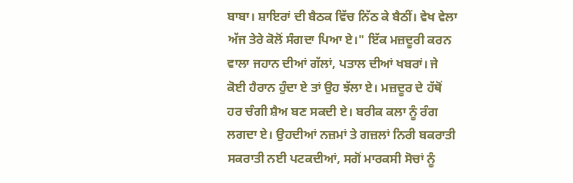ਬਾਬਾ। ਸ਼ਾਇਰਾਂ ਦੀ ਬੈਠਕ ਵਿੱਚ ਨਿੱਠ ਕੇ ਬੈਠੀਂ। ਵੇਖ ਵੇਲਾ ਅੱਜ ਤੇਰੇ ਕੋਲੋਂ ਸੰਗਦਾ ਪਿਆ ਏ।" ਇੱਕ ਮਜ਼ਦੂਰੀ ਕਰਨ ਵਾਲਾ ਜਹਾਨ ਦੀਆਂ ਗੱਲਾਂ, ਪਤਾਲ ਦੀਆਂ ਖਬਰਾਂ। ਜੇ ਕੋਈ ਹੈਰਾਨ ਹੁੰਦਾ ਏ ਤਾਂ ਉਹ ਝੱਲਾ ਏ। ਮਜ਼ਦੂਰ ਦੇ ਹੱਥੋਂ ਹਰ ਚੰਗੀ ਸ਼ੈਅ ਬਣ ਸਕਦੀ ਏ। ਬਰੀਕ ਕਲਾ ਨੂੰ ਰੰਗ ਲਗਦਾ ਏ। ਉਹਦੀਆਂ ਨਜ਼ਮਾਂ ਤੇ ਗਜ਼ਲਾਂ ਨਿਰੀ ਬਕਰਾਤੀ ਸਕਰਾਤੀ ਨਈ ਪਟਕਦੀਆਂ, ਸਗੋਂ ਮਾਰਕਸੀ ਸੋਚਾਂ ਨੂੰ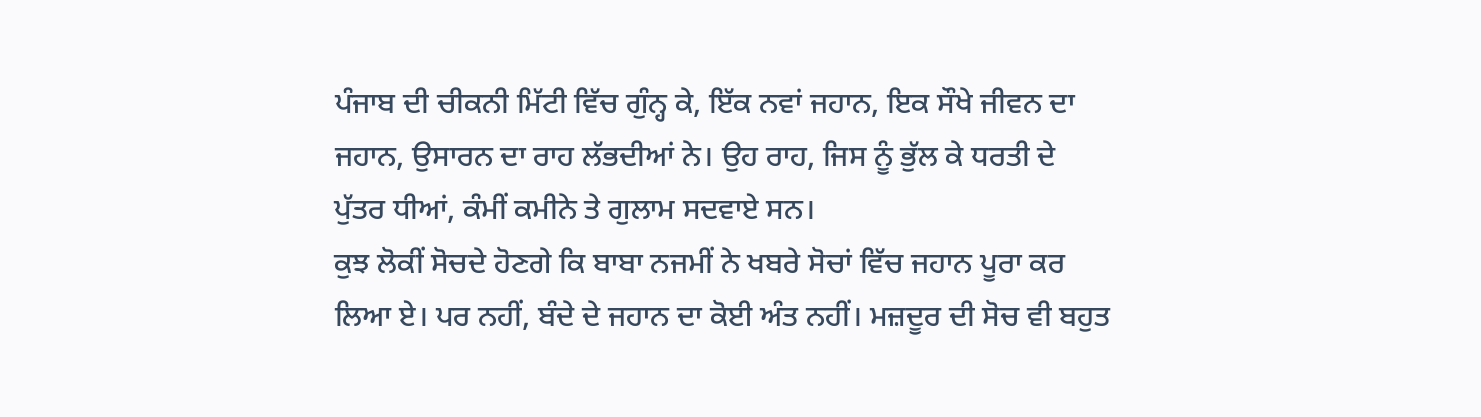ਪੰਜਾਬ ਦੀ ਚੀਕਨੀ ਮਿੱਟੀ ਵਿੱਚ ਗੁੰਨ੍ਹ ਕੇ, ਇੱਕ ਨਵਾਂ ਜਹਾਨ, ਇਕ ਸੌਖੇ ਜੀਵਨ ਦਾ ਜਹਾਨ, ਉਸਾਰਨ ਦਾ ਰਾਹ ਲੱਭਦੀਆਂ ਨੇ। ਉਹ ਰਾਹ, ਜਿਸ ਨੂੰ ਭੁੱਲ ਕੇ ਧਰਤੀ ਦੇ ਪੁੱਤਰ ਧੀਆਂ, ਕੰਮੀਂ ਕਮੀਨੇ ਤੇ ਗੁਲਾਮ ਸਦਵਾਏ ਸਨ।
ਕੁਝ ਲੋਕੀਂ ਸੋਚਦੇ ਹੋਣਗੇ ਕਿ ਬਾਬਾ ਨਜਮੀਂ ਨੇ ਖਬਰੇ ਸੋਚਾਂ ਵਿੱਚ ਜਹਾਨ ਪੂਰਾ ਕਰ ਲਿਆ ਏ। ਪਰ ਨਹੀਂ, ਬੰਦੇ ਦੇ ਜਹਾਨ ਦਾ ਕੋਈ ਅੰਤ ਨਹੀਂ। ਮਜ਼ਦੂਰ ਦੀ ਸੋਚ ਵੀ ਬਹੁਤ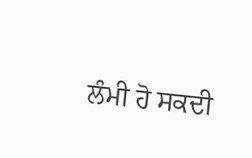ਲੰਮੀ ਹੋ ਸਕਦੀ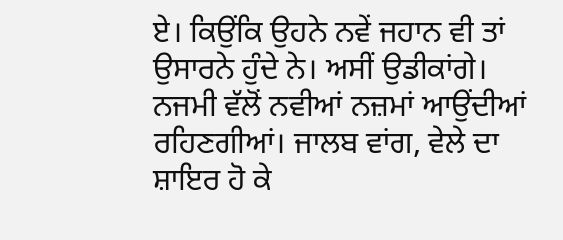ਏ। ਕਿਉਂਕਿ ਉਹਨੇ ਨਵੇਂ ਜਹਾਨ ਵੀ ਤਾਂ ਉਸਾਰਨੇ ਹੁੰਦੇ ਨੇ। ਅਸੀਂ ਉਡੀਕਾਂਗੇ। ਨਜਮੀ ਵੱਲੋਂ ਨਵੀਆਂ ਨਜ਼ਮਾਂ ਆਉਂਦੀਆਂ ਰਹਿਣਗੀਆਂ। ਜਾਲਬ ਵਾਂਗ, ਵੇਲੇ ਦਾ ਸ਼ਾਇਰ ਹੋ ਕੇ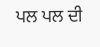ਪਲ ਪਲ ਦੀ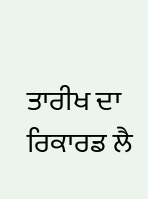ਤਾਰੀਖ ਦਾ ਰਿਕਾਰਡ ਲੈ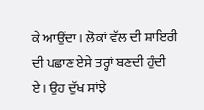ਕੇ ਆਉਂਦਾ। ਲੋਕਾਂ ਵੱਲ ਦੀ ਸ਼ਾਇਰੀ ਦੀ ਪਛਾਣ ਏਸੇ ਤਰ੍ਹਾਂ ਬਣਦੀ ਹੁੰਦੀ ਏ। ਉਹ ਦੁੱਖ ਸਾਂਝੇ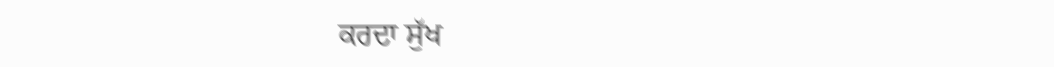ਕਰਦਾ ਸੁੱਖ